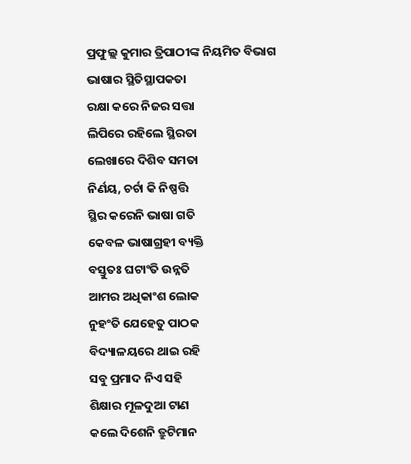ପ୍ରଫୁଲ୍ଲ କୁମାର ତ୍ରିପାଠୀଙ୍କ ନିୟମିତ ବିଭାଗ
ଭାଷାର ସ୍ଥିତିସ୍ଥାପକତା
ରକ୍ଷା କରେ ନିଜର ସତ୍ତା
ଲିପିରେ ରହିଲେ ସ୍ଥିରତା
ଲେଖାରେ ଦିଶିବ ସମତା
ନିର୍ଣୟ, ଚର୍ଚା କି ନିଷ୍ପତ୍ତି
ସ୍ଥିର କରେନି ଭାଷା ଗତି
କେବଳ ଭାଷାଗ୍ରହୀ ବ୍ୟକ୍ତି
ବସ୍ତୁତଃ ଘଟାଂତି ଉନ୍ନତି
ଆମର ଅଧିକାଂଶ ଲୋକ
ନୁହଂତି ଯେହେତୁ ପାଠକ
ବିଦ୍ୟାଳୟରେ ଥାଇ ରହି
ସବୁ ପ୍ରମାଦ ନିଏ ସହି
ଶିକ୍ଷାର ମୂଳଦୁଆ ଟାଣ
କଲେ ଦିଶେନି ତ୍ରୁଟିମାନ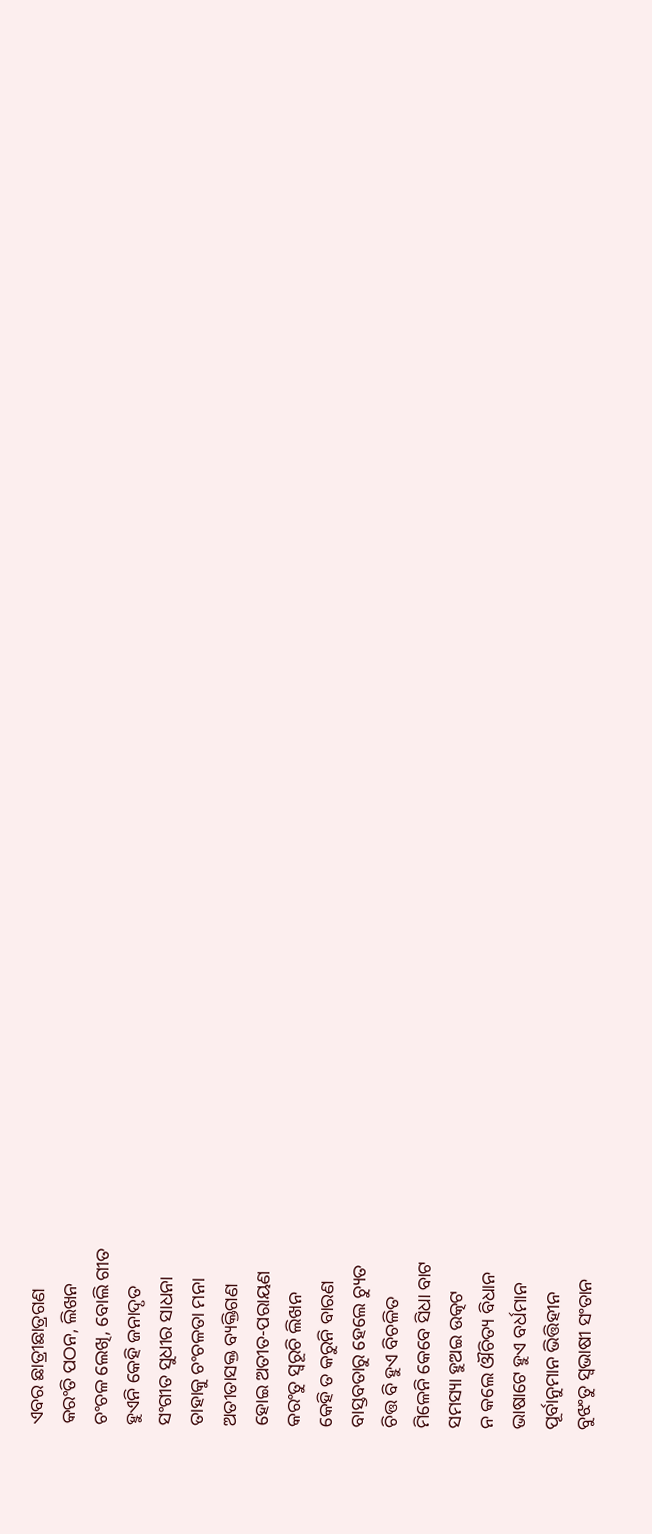ଏବର ଛାତ୍ରୀଛାତ୍ରଗଣ
କରଂତି ପଠନ, ଲିଖନ
ଚଂଚଳ ଲେଖି, ବୋଲି ଗୀତ
ହୁଏନି କେହି ଜନାଦୃତ
ସଂଗୀତ ସୁଧୀର ସାଧନା
ତାହାକୁ ଚଂଚଳତା ମନା
ଅତୀତାସକ୍ତ ବ୍ୟକ୍ତିଗଣ
ହୋଇ ଅତୀତ-ପରାୟଣ
କରଂତୁ ସ୍ବରୂଚି ଲିଖନ
କେହି ତ କରୁନି ବାରଣ
ବାସ୍ତବତାରୁ ହେଲେ ଚ୍ୟୁତ
ଚିତ୍ତ ବି ହୁଏ ବିଚଳିତ
ମିଳେନି କେବେ ସିଧା ବାଟ
ସମସ୍ୟା ହୁଅଇ ଉତ୍କଟ
ନ କଲେ ଔଚିତ୍ୟ ବିଧାନ
ଭାଷାଟେ ହୁଏ ବର୍ଧମାନ
ପୂର୍ବାନୁମାନ ଭିତ୍ତିହୀନ
ବୁଝଂତୁ ସ୍ବଭାଷୀ ସଂତାନ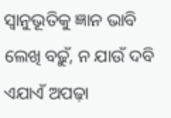ସ୍ବାନୁଭୂତିକୁ ଜ୍ଞାନ ଭାବି
ଲେଖି ବଢ଼ୁଁ, ନ ଯାଉଁ ଦବି
ଏଯାଏଁ ଅପଢ଼ା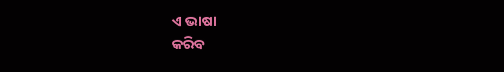ଏ ଭାଷା
କରିବ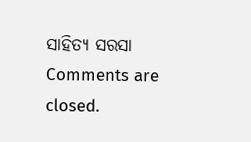ସାହିତ୍ୟ ସରସା
Comments are closed.